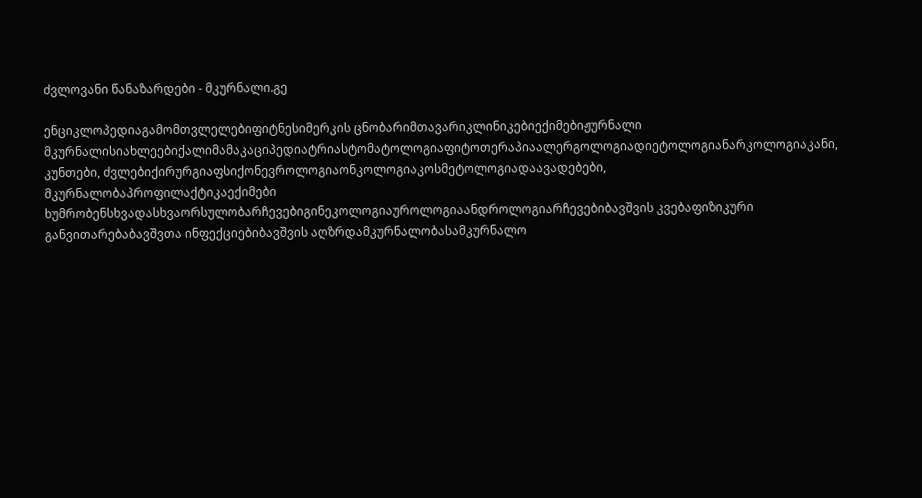ძვლოვანი წანაზარდები - მკურნალი.გე

ენციკლოპედიაგამომთვლელებიფიტნესიმერკის ცნობარიმთავარიკლინიკებიექიმებიჟურნალი მკურნალისიახლეებიქალიმამაკაციპედიატრიასტომატოლოგიაფიტოთერაპიაალერგოლოგიადიეტოლოგიანარკოლოგიაკანი, კუნთები, ძვლებიქირურგიაფსიქონევროლოგიაონკოლოგიაკოსმეტოლოგიადაავადებები, მკურნალობაპროფილაქტიკაექიმები ხუმრობენსხვადასხვაორსულობარჩევებიგინეკოლოგიაუროლოგიაანდროლოგიარჩევებიბავშვის კვებაფიზიკური განვითარებაბავშვთა ინფექციებიბავშვის აღზრდამკურნალობასამკურნალო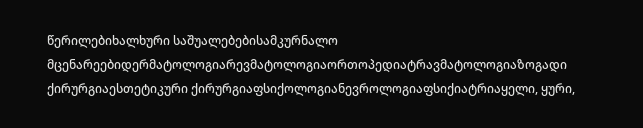წერილებიხალხური საშუალებებისამკურნალო მცენარეებიდერმატოლოგიარევმატოლოგიაორთოპედიატრავმატოლოგიაზოგადი ქირურგიაესთეტიკური ქირურგიაფსიქოლოგიანევროლოგიაფსიქიატრიაყელი, ყური,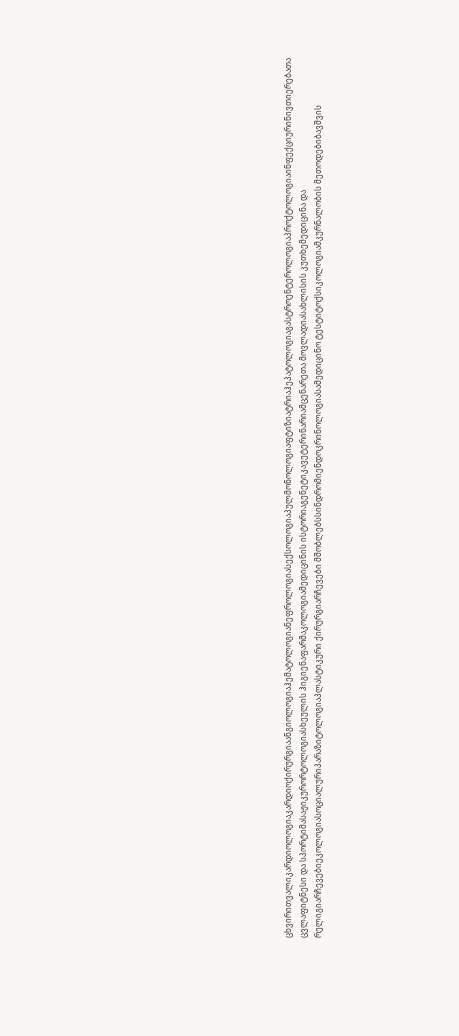ცხვირითვალიკარდიოლოგიაკარდიოქირურგიაანგიოლოგიაჰემატოლოგიანეფროლოგიასექსოლოგიაპულმონოლოგიაფტიზიატრიაჰეპატოლოგიაგასტროენტეროლოგიაპროქტოლოგიაინფექციურინივთიერებათა ცვლაფიტნესი და სპორტიმასაჟიკურორტოლოგიასხეულის ჰიგიენაფარმაკოლოგიამედიცინის ისტორიაგენეტიკავეტერინარიამცენარეთა მოვლადიასახლისის კუთხემედიცინა და რელიგიარჩევებიეკოლოგიასოციალურიპარაზიტოლოგიაპლასტიკური ქირურგიარჩევები მშობლებსსინდრომიენდოკრინოლოგიასამედიცინო ტესტიტოქსიკოლოგიამკურნალობის მეთოდებიბავშვის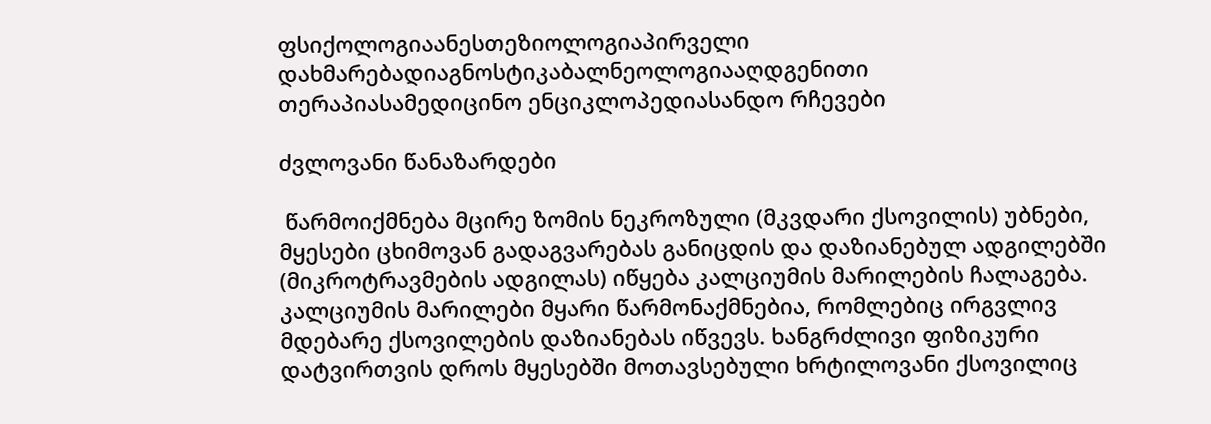ფსიქოლოგიაანესთეზიოლოგიაპირველი დახმარებადიაგნოსტიკაბალნეოლოგიააღდგენითი თერაპიასამედიცინო ენციკლოპედიასანდო რჩევები

ძვლოვანი წანაზარდები

 წარმოიქმნება მცირე ზომის ნეკროზული (მკვდარი ქსოვილის) უბნები, მყესები ცხიმოვან გადაგვარებას განიცდის და დაზიანებულ ადგილებში (მიკროტრავმების ადგილას) იწყება კალციუმის მარილების ჩალაგება. კალციუმის მარილები მყარი წარმონაქმნებია, რომლებიც ირგვლივ მდებარე ქსოვილების დაზიანებას იწვევს. ხანგრძლივი ფიზიკური დატვირთვის დროს მყესებში მოთავსებული ხრტილოვანი ქსოვილიც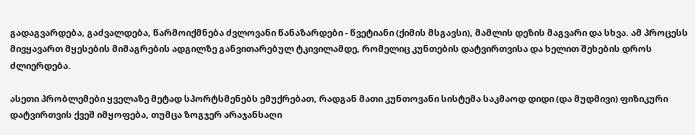გადაგვარდება, გაძვალდება, წარმოიქმნება ძვლოვანი წანაზარდები - წვეტიანი (ქიმის მსგავსი), მამლის დეზის მაგვარი და სხვა. ამ პროცესს მივყავართ მყესების მიმაგრების ადგილზე განვითარებულ ტკივილამდე, რომელიც კუნთების დატვირთვისა და ხელით შეხების დროს ძლიერდება.

ასეთი პრობლემები ყველაზე მეტად სპორტსმენებს ემუქრებათ, რადგან მათი კუნთოვანი სისტემა საკმაოდ დიდი (და მუდმივი) ფიზიკური დატვირთვის ქვეშ იმყოფება, თუმცა ზოგჯერ არაჯანსაღი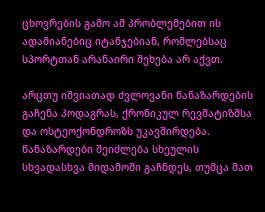ცხოვრების გამო ამ პრობლემებით ის ადამიანებიც იტანჯებიან, რომლებსაც სპორტთან არანაირი შეხება არ აქვთ.

არცთუ იშვიათად ძვლოვანი წანაზარდების გაჩენა პოდაგრას, ქრონიკულ რევმატიზმსა და ოსტეოქონდროზს უკავშირდება. წანაზარდები შეიძლება სხეულის სხვადასხვა მიდამოში გაჩნდეს, თუმცა მათ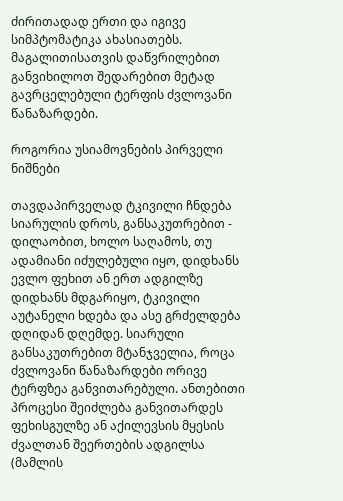ძირითადად ერთი და იგივე სიმპტომატიკა ახასიათებს. მაგალითისათვის დაწვრილებით განვიხილოთ შედარებით მეტად გავრცელებული ტერფის ძვლოვანი წანაზარდები.

როგორია უსიამოვნების პირველი ნიშნები

თავდაპირველად ტკივილი ჩნდება სიარულის დროს, განსაკუთრებით - დილაობით, ხოლო საღამოს, თუ ადამიანი იძულებული იყო, დიდხანს ევლო ფეხით ან ერთ ადგილზე დიდხანს მდგარიყო, ტკივილი აუტანელი ხდება და ასე გრძელდება დღიდან დღემდე. სიარული განსაკუთრებით მტანჯველია, როცა ძვლოვანი წანაზარდები ორივე ტერფზეა განვითარებული. ანთებითი პროცესი შეიძლება განვითარდეს ფეხისგულზე ან აქილევსის მყესის ძვალთან შეერთების ადგილსა (მამლის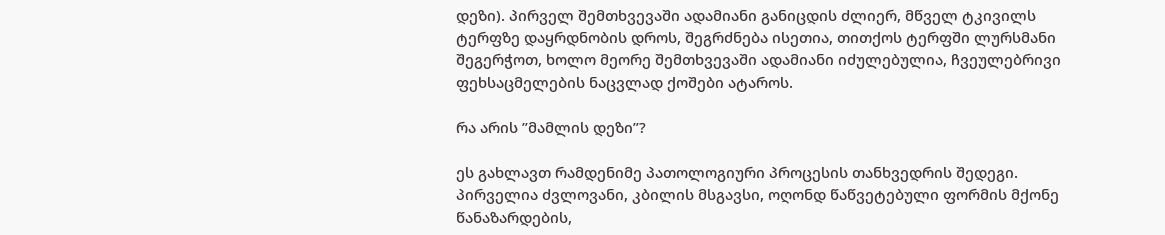დეზი). პირველ შემთხვევაში ადამიანი განიცდის ძლიერ, მწველ ტკივილს ტერფზე დაყრდნობის დროს, შეგრძნება ისეთია, თითქოს ტერფში ლურსმანი შეგერჭოთ, ხოლო მეორე შემთხვევაში ადამიანი იძულებულია, ჩვეულებრივი ფეხსაცმელების ნაცვლად ქოშები ატაროს.

რა არის ”მამლის დეზი”?

ეს გახლავთ რამდენიმე პათოლოგიური პროცესის თანხვედრის შედეგი. პირველია ძვლოვანი, კბილის მსგავსი, ოღონდ წაწვეტებული ფორმის მქონე წანაზარდების,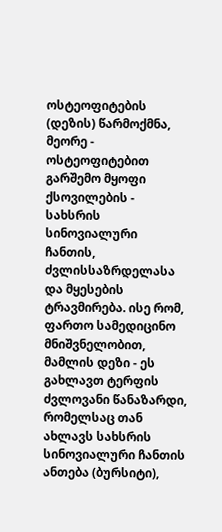ოსტეოფიტების (დეზის) წარმოქმნა, მეორე - ოსტეოფიტებით გარშემო მყოფი ქსოვილების - სახსრის სინოვიალური ჩანთის, ძვლისსაზრდელასა და მყესების ტრავმირება. ისე რომ, ფართო სამედიცინო მნიშვნელობით, მამლის დეზი - ეს გახლავთ ტერფის ძვლოვანი წანაზარდი, რომელსაც თან ახლავს სახსრის სინოვიალური ჩანთის ანთება (ბურსიტი),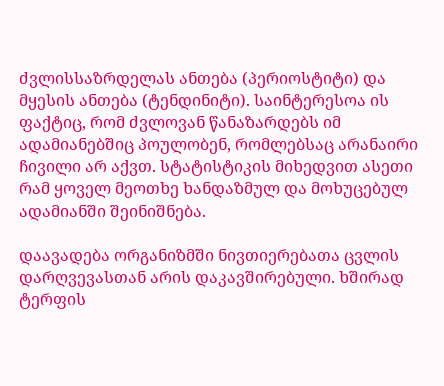ძვლისსაზრდელას ანთება (პერიოსტიტი) და მყესის ანთება (ტენდინიტი). საინტერესოა ის ფაქტიც, რომ ძვლოვან წანაზარდებს იმ ადამიანებშიც პოულობენ, რომლებსაც არანაირი ჩივილი არ აქვთ. სტატისტიკის მიხედვით ასეთი რამ ყოველ მეოთხე ხანდაზმულ და მოხუცებულ ადამიანში შეინიშნება.

დაავადება ორგანიზმში ნივთიერებათა ცვლის დარღვევასთან არის დაკავშირებული. ხშირად ტერფის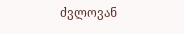ძვლოვან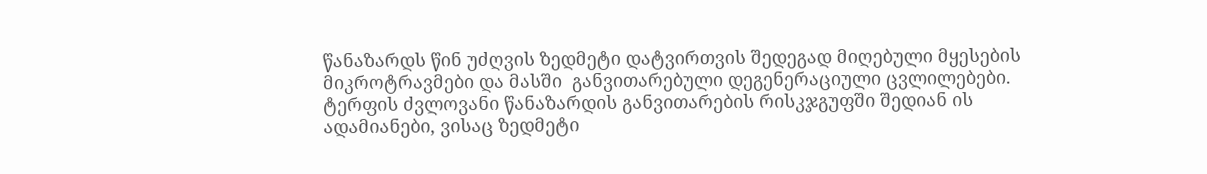წანაზარდს წინ უძღვის ზედმეტი დატვირთვის შედეგად მიღებული მყესების მიკროტრავმები და მასში  განვითარებული დეგენერაციული ცვლილებები. ტერფის ძვლოვანი წანაზარდის განვითარების რისკჯგუფში შედიან ის ადამიანები, ვისაც ზედმეტი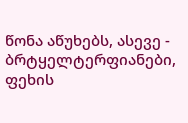წონა აწუხებს, ასევე - ბრტყელტერფიანები, ფეხის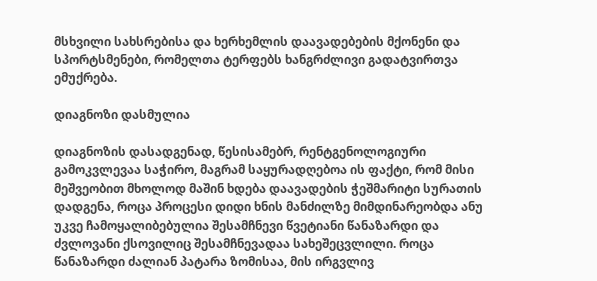მსხვილი სახსრებისა და ხერხემლის დაავადებების მქონენი და სპორტსმენები, რომელთა ტერფებს ხანგრძლივი გადატვირთვა ემუქრება.

დიაგნოზი დასმულია

დიაგნოზის დასადგენად, წესისამებრ, რენტგენოლოგიური გამოკვლევაა საჭირო, მაგრამ საყურადღებოა ის ფაქტი, რომ მისი მეშვეობით მხოლოდ მაშინ ხდება დაავადების ჭეშმარიტი სურათის დადგენა, როცა პროცესი დიდი ხნის მანძილზე მიმდინარეობდა ანუ უკვე ჩამოყალიბებულია შესამჩნევი წვეტიანი წანაზარდი და ძვლოვანი ქსოვილიც შესამჩნევადაა სახეშეცვლილი. როცა წანაზარდი ძალიან პატარა ზომისაა, მის ირგვლივ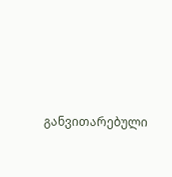განვითარებული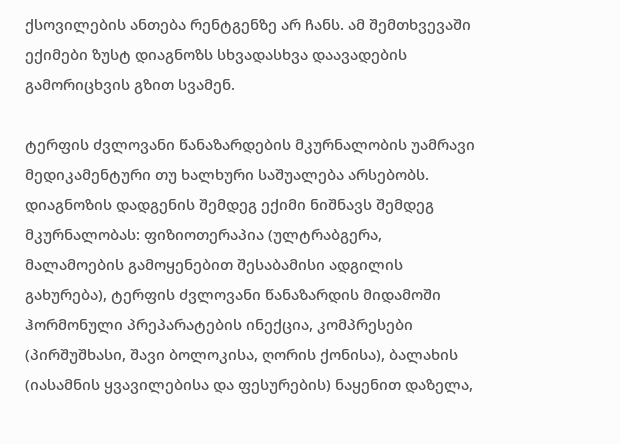ქსოვილების ანთება რენტგენზე არ ჩანს. ამ შემთხვევაში ექიმები ზუსტ დიაგნოზს სხვადასხვა დაავადების გამორიცხვის გზით სვამენ.

ტერფის ძვლოვანი წანაზარდების მკურნალობის უამრავი მედიკამენტური თუ ხალხური საშუალება არსებობს. დიაგნოზის დადგენის შემდეგ ექიმი ნიშნავს შემდეგ მკურნალობას: ფიზიოთერაპია (ულტრაბგერა, მალამოების გამოყენებით შესაბამისი ადგილის გახურება), ტერფის ძვლოვანი წანაზარდის მიდამოში ჰორმონული პრეპარატების ინექცია, კომპრესები (პირშუშხასი, შავი ბოლოკისა, ღორის ქონისა), ბალახის (იასამნის ყვავილებისა და ფესურების) ნაყენით დაზელა,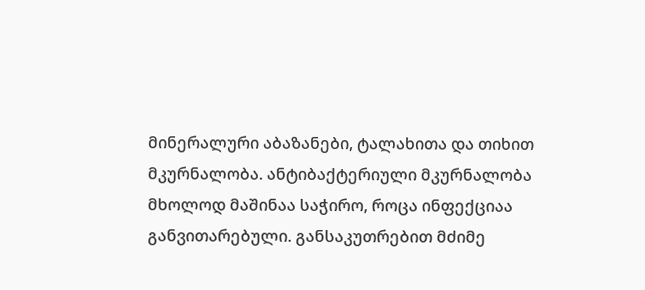მინერალური აბაზანები, ტალახითა და თიხით მკურნალობა. ანტიბაქტერიული მკურნალობა მხოლოდ მაშინაა საჭირო, როცა ინფექციაა განვითარებული. განსაკუთრებით მძიმე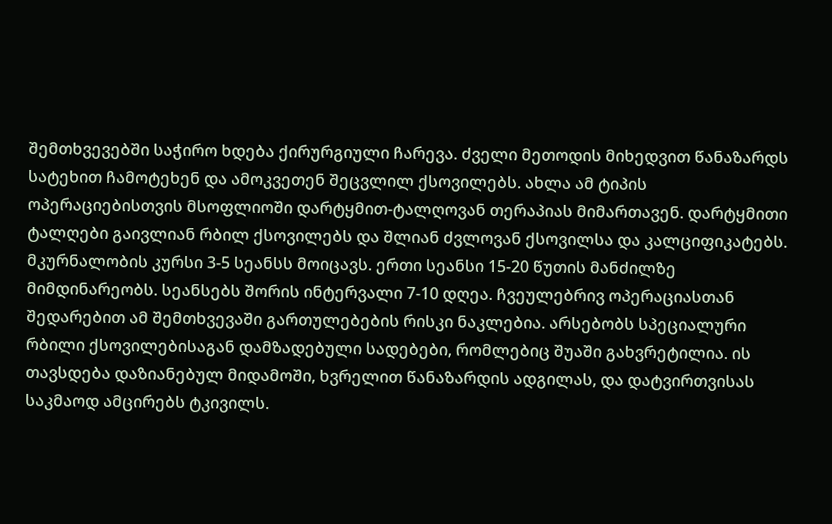შემთხვევებში საჭირო ხდება ქირურგიული ჩარევა. ძველი მეთოდის მიხედვით წანაზარდს სატეხით ჩამოტეხენ და ამოკვეთენ შეცვლილ ქსოვილებს. ახლა ამ ტიპის ოპერაციებისთვის მსოფლიოში დარტყმით-ტალღოვან თერაპიას მიმართავენ. დარტყმითი ტალღები გაივლიან რბილ ქსოვილებს და შლიან ძვლოვან ქსოვილსა და კალციფიკატებს. მკურნალობის კურსი 3-5 სეანსს მოიცავს. ერთი სეანსი 15-20 წუთის მანძილზე მიმდინარეობს. სეანსებს შორის ინტერვალი 7-10 დღეა. ჩვეულებრივ ოპერაციასთან შედარებით ამ შემთხვევაში გართულებების რისკი ნაკლებია. არსებობს სპეციალური რბილი ქსოვილებისაგან დამზადებული სადებები, რომლებიც შუაში გახვრეტილია. ის თავსდება დაზიანებულ მიდამოში, ხვრელით წანაზარდის ადგილას, და დატვირთვისას საკმაოდ ამცირებს ტკივილს.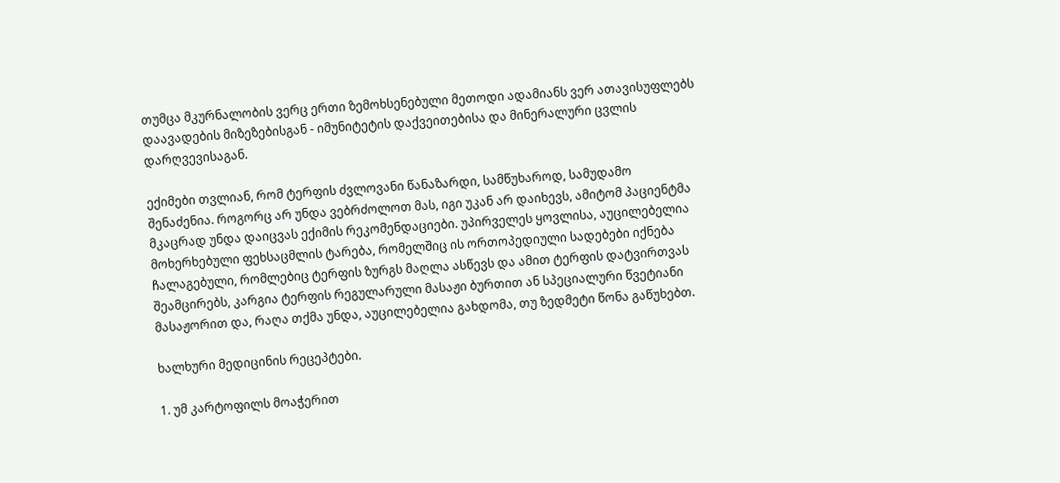თუმცა მკურნალობის ვერც ერთი ზემოხსენებული მეთოდი ადამიანს ვერ ათავისუფლებს დაავადების მიზეზებისგან - იმუნიტეტის დაქვეითებისა და მინერალური ცვლის დარღვევისაგან.

ექიმები თვლიან, რომ ტერფის ძვლოვანი წანაზარდი, სამწუხაროდ, სამუდამო შენაძენია. როგორც არ უნდა ვებრძოლოთ მას, იგი უკან არ დაიხევს, ამიტომ პაციენტმა მკაცრად უნდა დაიცვას ექიმის რეკომენდაციები. უპირველეს ყოვლისა, აუცილებელია მოხერხებული ფეხსაცმლის ტარება, რომელშიც ის ორთოპედიული სადებები იქნება ჩალაგებული, რომლებიც ტერფის ზურგს მაღლა ასწევს და ამით ტერფის დატვირთვას შეამცირებს, კარგია ტერფის რეგულარული მასაჟი ბურთით ან სპეციალური წვეტიანი მასაჟორით და, რაღა თქმა უნდა, აუცილებელია გახდომა, თუ ზედმეტი წონა გაწუხებთ.

ხალხური მედიცინის რეცეპტები.

1. უმ კარტოფილს მოაჭერით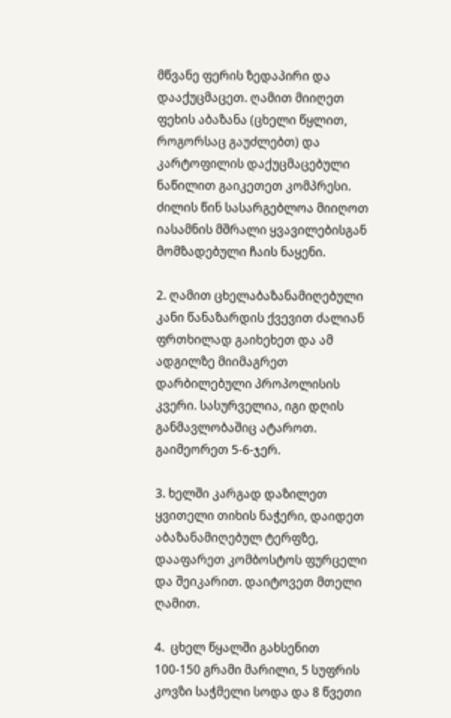მწვანე ფერის ზედაპირი და დააქუცმაცეთ. ღამით მიიღეთ ფეხის აბაზანა (ცხელი წყლით, როგორსაც გაუძლებთ) და კარტოფილის დაქუცმაცებული ნაწილით გაიკეთეთ კომპრესი. ძილის წინ სასარგებლოა მიიღოთ იასამნის მშრალი ყვავილებისგან მომზადებული ჩაის ნაყენი.

2. ღამით ცხელაბაზანამიღებული კანი წანაზარდის ქვევით ძალიან ფრთხილად გაიხეხეთ და ამ ადგილზე მიიმაგრეთ დარბილებული პროპოლისის კვერი. სასურველია, იგი დღის განმავლობაშიც ატაროთ. გაიმეორეთ 5-6-ჯერ.

3. ხელში კარგად დაზილეთ ყვითელი თიხის ნაჭერი, დაიდეთ აბაზანამიღებულ ტერფზე, დააფარეთ კომბოსტოს ფურცელი და შეიკარით. დაიტოვეთ მთელი ღამით.

4.  ცხელ წყალში გახსენით 100-150 გრამი მარილი, 5 სუფრის კოვზი საჭმელი სოდა და 8 წვეთი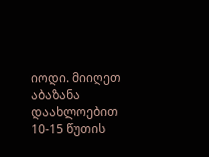იოდი. მიიღეთ აბაზანა დაახლოებით 10-15 წუთის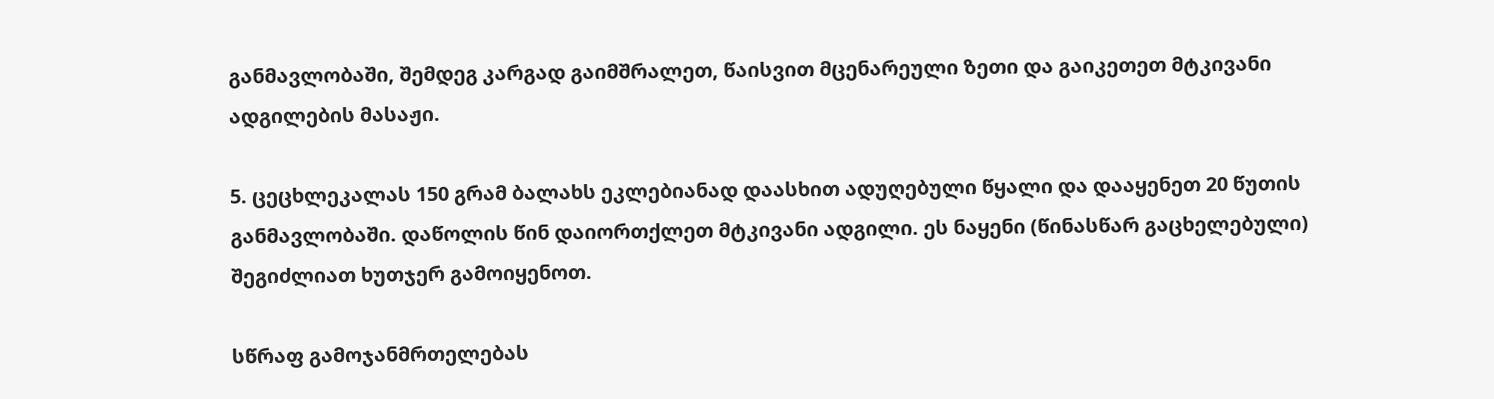განმავლობაში, შემდეგ კარგად გაიმშრალეთ, წაისვით მცენარეული ზეთი და გაიკეთეთ მტკივანი ადგილების მასაჟი.

5. ცეცხლეკალას 150 გრამ ბალახს ეკლებიანად დაასხით ადუღებული წყალი და დააყენეთ 20 წუთის განმავლობაში. დაწოლის წინ დაიორთქლეთ მტკივანი ადგილი. ეს ნაყენი (წინასწარ გაცხელებული) შეგიძლიათ ხუთჯერ გამოიყენოთ.

სწრაფ გამოჯანმრთელებას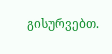გისურვებთ.